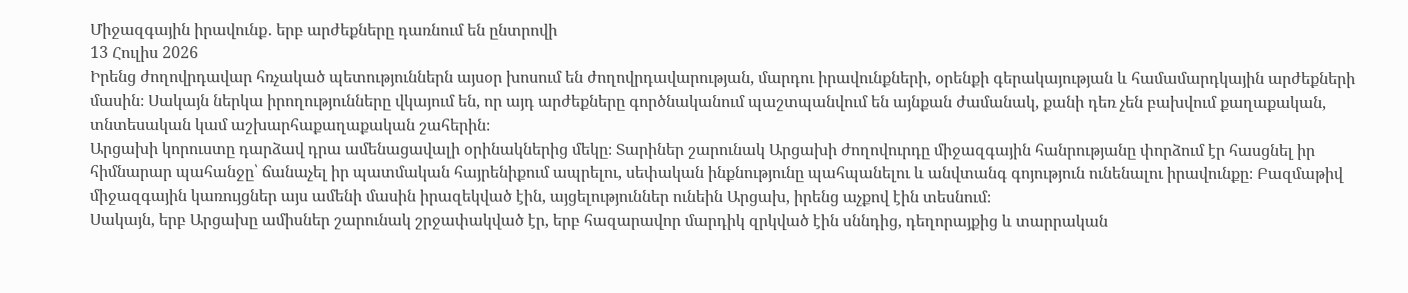Միջազգային իրավունք․ երբ արժեքները դառնում են ընտրովի
13 Հուլիս 2026
Իրենց ժողովրդավար հռչակած պետություններն այսօր խոսում են ժողովրդավարության, մարդու իրավունքների, օրենքի գերակայության և համամարդկային արժեքների մասին։ Սակայն ներկա իրողությունները վկայում են, որ այդ արժեքները գործնականում պաշտպանվում են այնքան ժամանակ, քանի դեռ չեն բախվում քաղաքական, տնտեսական կամ աշխարհաքաղաքական շահերին։
Արցախի կորուստը դարձավ դրա ամենացավալի օրինակներից մեկը։ Տարիներ շարունակ Արցախի ժողովուրդը միջազգային հանրությանը փորձում էր հասցնել իր հիմնարար պահանջը՝ ճանաչել իր պատմական հայրենիքում ապրելու, սեփական ինքնությունը պահպանելու և անվտանգ գոյություն ունենալու իրավունքը։ Բազմաթիվ միջազգային կառույցներ այս ամենի մասին իրազեկված էին, այցելություններ ունեին Արցախ, իրենց աչքով էին տեսնում։
Սակայն, երբ Արցախը ամիսներ շարունակ շրջափակված էր, երբ հազարավոր մարդիկ զրկված էին սննդից, դեղորայքից և տարրական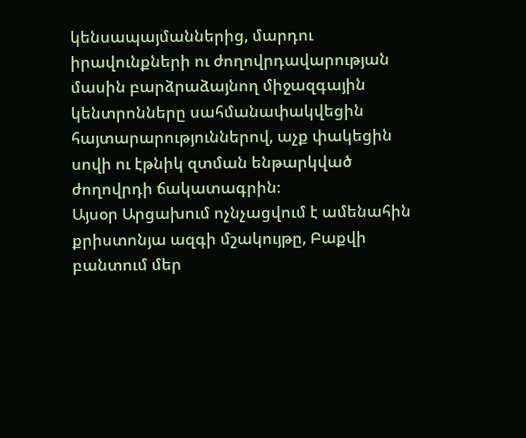կենսապայմաններից, մարդու իրավունքների ու ժողովրդավարության մասին բարձրաձայնող միջազգային կենտրոնները սահմանափակվեցին հայտարարություններով, աչք փակեցին սովի ու էթնիկ զտման ենթարկված ժողովրդի ճակատագրին։
Այսօր Արցախում ոչնչացվում է ամենահին քրիստոնյա ազգի մշակույթը, Բաքվի բանտում մեր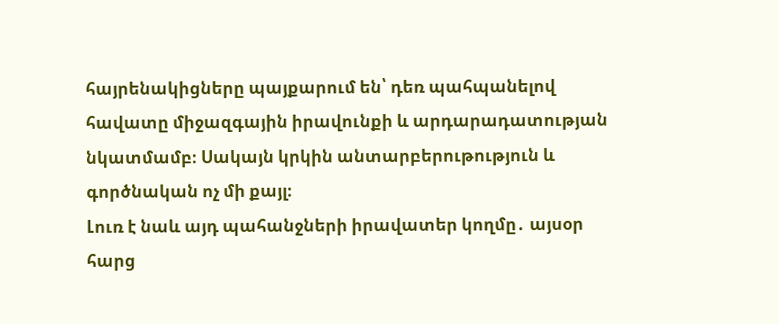հայրենակիցները պայքարում են՝ դեռ պահպանելով հավատը միջազգային իրավունքի և արդարադատության նկատմամբ։ Սակայն կրկին անտարբերութություն և գործնական ոչ մի քայլ։
Լուռ է նաև այդ պահանջների իրավատեր կողմը․ այսօր հարց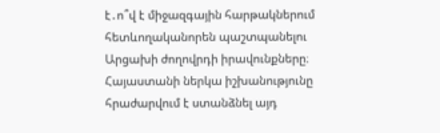է․ո՞վ է միջազգային հարթակներում հետևողականորեն պաշտպանելու Արցախի ժողովրդի իրավունքները։ Հայաստանի ներկա իշխանությունը հրաժարվում է ստանձնել այդ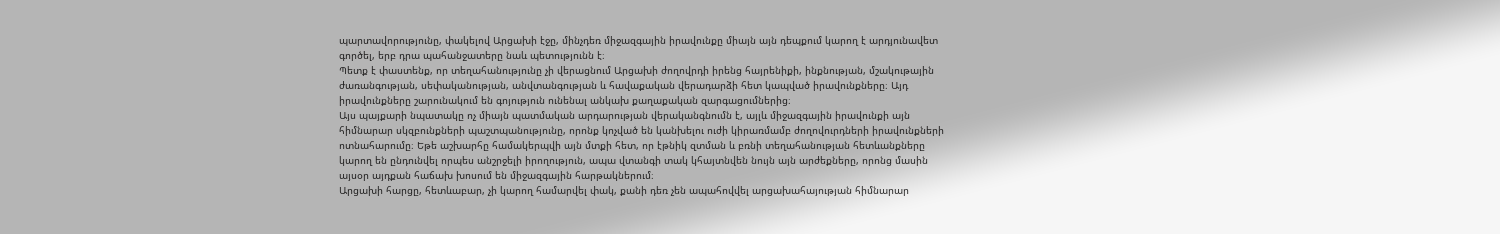պարտավորությունը, փակելով Արցախի էջը, մինչդեռ միջազգային իրավունքը միայն այն դեպքում կարող է արդյունավետ գործել, երբ դրա պահանջատերը նաև պետությունն է։
Պետք է փաստենք, որ տեղահանությունը չի վերացնում Արցախի ժողովրդի իրենց հայրենիքի, ինքնության, մշակութային ժառանգության, սեփականության, անվտանգության և հավաքական վերադարձի հետ կապված իրավունքները։ Այդ իրավունքները շարունակում են գոյություն ունենալ անկախ քաղաքական զարգացումներից։
Այս պայքարի նպատակը ոչ միայն պատմական արդարության վերականգնումն է, այլև միջազգային իրավունքի այն հիմնարար սկզբունքների պաշտպանությունը, որոնք կոչված են կանխելու ուժի կիրառմամբ ժողովուրդների իրավունքների ոտնահարումը։ Եթե աշխարհը համակերպվի այն մտքի հետ, որ էթնիկ զտման և բռնի տեղահանության հետևանքները կարող են ընդունվել որպես անշրջելի իրողություն, ապա վտանգի տակ կհայտնվեն նույն այն արժեքները, որոնց մասին այսօր այդքան հաճախ խոսում են միջազգային հարթակներում։
Արցախի հարցը, հետևաբար, չի կարող համարվել փակ, քանի դեռ չեն ապահովվել արցախահայության հիմնարար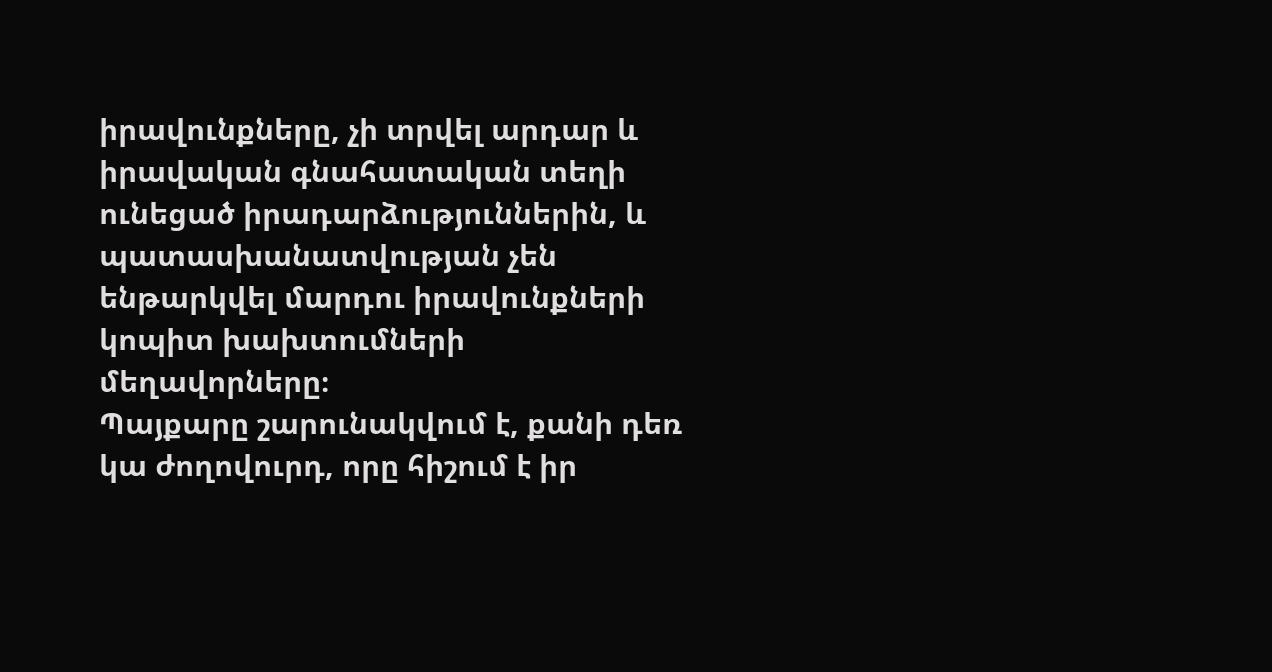իրավունքները, չի տրվել արդար և իրավական գնահատական տեղի ունեցած իրադարձություններին, և պատասխանատվության չեն ենթարկվել մարդու իրավունքների կոպիտ խախտումների մեղավորները։
Պայքարը շարունակվում է, քանի դեռ կա ժողովուրդ, որը հիշում է իր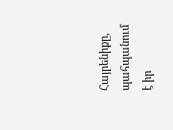Հայրենիքը, պահպանում է իր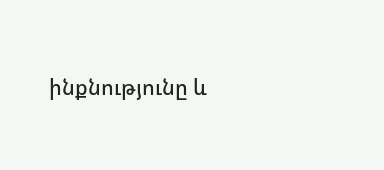ինքնությունը և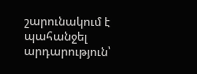շարունակում է պահանջել արդարություն՝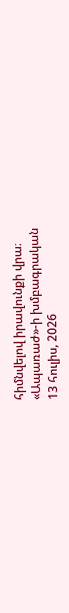հիմնվելով իրավունքի վրա։
«Ապառաժ»-ի խմբագրական
13 հուլիս, 2026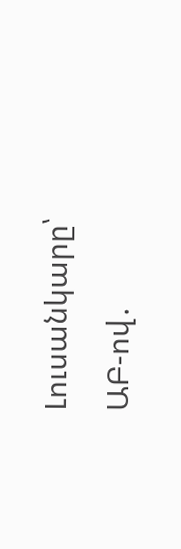Լուսանկարը՝ ԱԲ-ով․